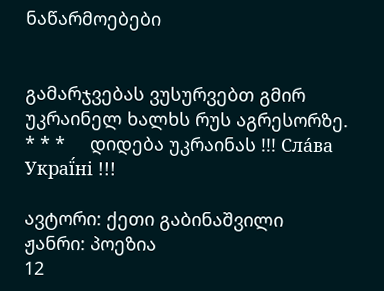ნაწარმოებები


გამარჯვებას ვუსურვებთ გმირ უკრაინელ ხალხს რუს აგრესორზე.     * * *     დიდება უკრაინას !!! Сла́ва Украї́ні !!!

ავტორი: ქეთი გაბინაშვილი
ჟანრი: პოეზია
12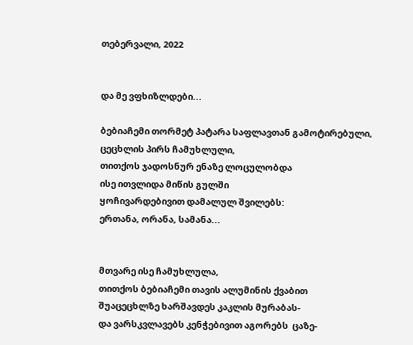თებერვალი, 2022


და მე ვფხიზლდები...

ბებიაჩემი თორმეტ პატარა საფლავთან გამოტირებული,
ცეცხლის პირს ჩამუხლული,
თითქოს ჯადოსნურ ენაზე ლოცულობდა
ისე ითვლიდა მიწის გულში
ყოჩივარდებივით დამალულ შვილებს:
ერთანა, ორანა, სამანა...


მთვარე ისე ჩამუხლულა,
თითქოს ბებიაჩემი თავის ალუმინის ქვაბით
შუაცეცხლზე ხარშავდეს კაკლის მურაბას-
და ვარსკვლავებს კენჭებივით აგორებს  ცაზე-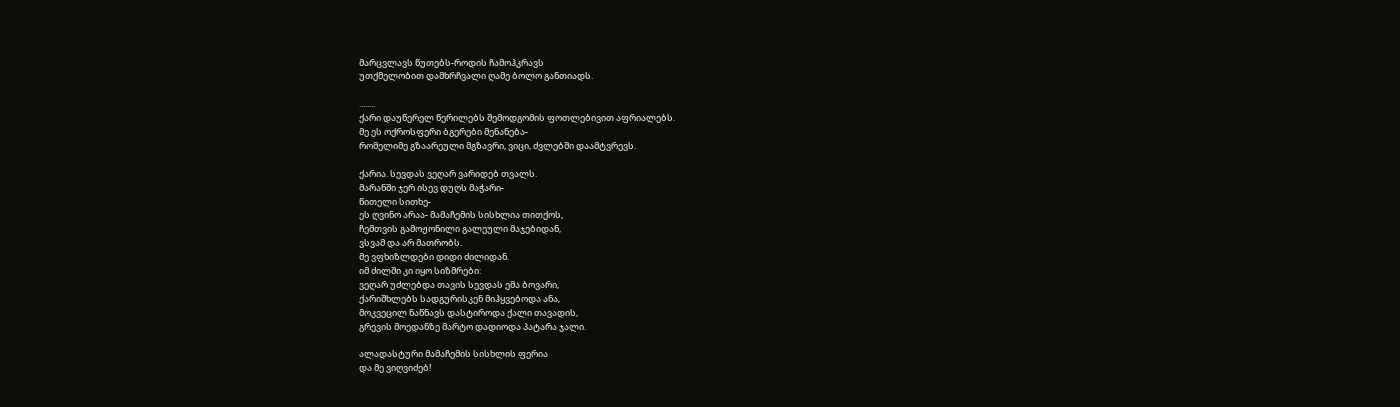მარცვლავს წუთებს-როდის ჩამოჰკრავს
უთქმელობით დამხრჩვალი ღამე ბოლო განთიადს.

........
ქარი დაუწერელ წერილებს შემოდგომის ფოთლებივით აფრიალებს.
მე ეს ოქროსფერი ბგერები მენანება-
რომელიმე გზაარეული მგზავრი, ვიცი, ძვლებში დაამტვრევს.

ქარია. სევდას ვეღარ ვარიდებ თვალს.
მარანში ჯერ ისევ დუღს მაჭარი-
წითელი სითხე-
ეს ღვინო არაა- მამაჩემის სისხლია თითქოს,
ჩემთვის გამოჟონილი გალეული მაჯებიდან,
ვსვამ და არ მათრობს.
მე ვფხიზლდები დიდი ძილიდან.
იმ ძილში კი იყო სიზმრები:
ვეღარ უძლებდა თავის სევდას ემა ბოვარი,
ქარიშხლებს სადგურისკენ მიჰყვებოდა ანა,
მოკვეცილ ნაწნავს დასტიროდა ქალი თავადის,
გრევის მოედანზე მარტო დადიოდა პატარა ჯალი.

ალადასტური მამაჩემის სისხლის ფერია
და მე ვიღვიძებ!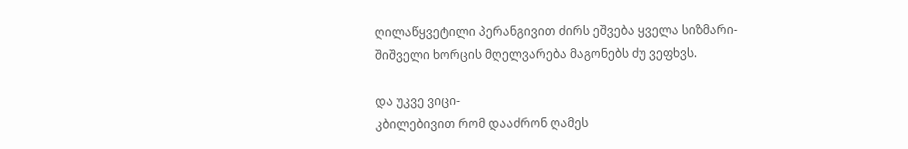ღილაწყვეტილი პერანგივით ძირს ეშვება ყველა სიზმარი-
შიშველი ხორცის მღელვარება მაგონებს ძუ ვეფხვს.

და უკვე ვიცი-
კბილებივით რომ დააძრონ ღამეს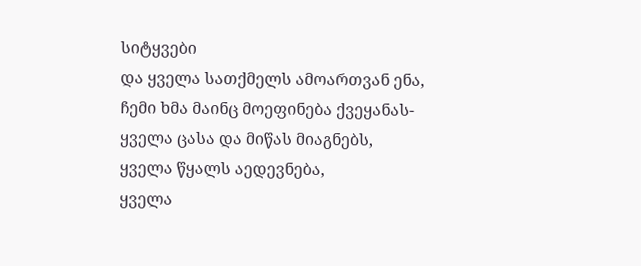სიტყვები
და ყველა სათქმელს ამოართვან ენა,
ჩემი ხმა მაინც მოეფინება ქვეყანას-
ყველა ცასა და მიწას მიაგნებს,
ყველა წყალს აედევნება,
ყველა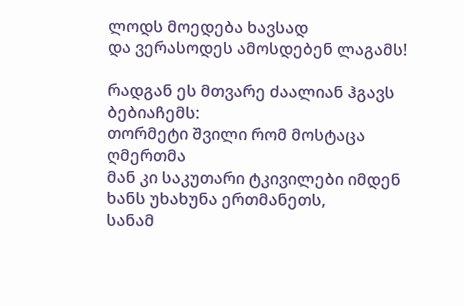ლოდს მოედება ხავსად
და ვერასოდეს ამოსდებენ ლაგამს!

რადგან ეს მთვარე ძაალიან ჰგავს ბებიაჩემს:
თორმეტი შვილი რომ მოსტაცა ღმერთმა
მან კი საკუთარი ტკივილები იმდენ ხანს უხახუნა ერთმანეთს,
სანამ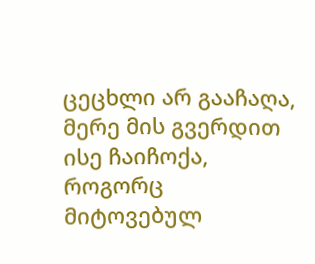ცეცხლი არ გააჩაღა,
მერე მის გვერდით ისე ჩაიჩოქა,
როგორც მიტოვებულ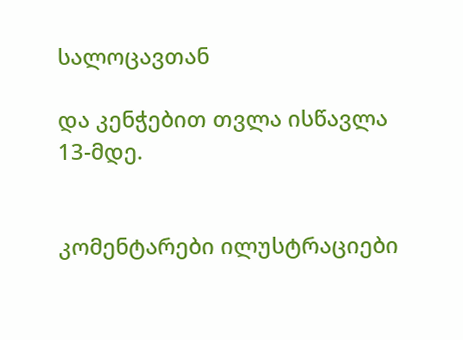სალოცავთან

და კენჭებით თვლა ისწავლა
13-მდე.


კომენტარები ილუსტრაციები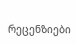რეცენზიები